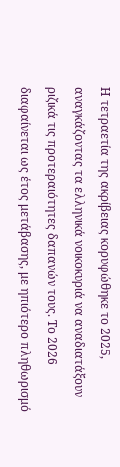Η τετραετία της ακρίβειας κορυφώθηκε το 2025, αναγκάζοντας τα ελληνικά νοικοκυριά να αναδιατάξουν ριζικά τις προτεραιότητες δαπανών τους. Το 2026 διαφαίνεται ως έτος μετάβασης, με ηπιότερο πληθωρισμό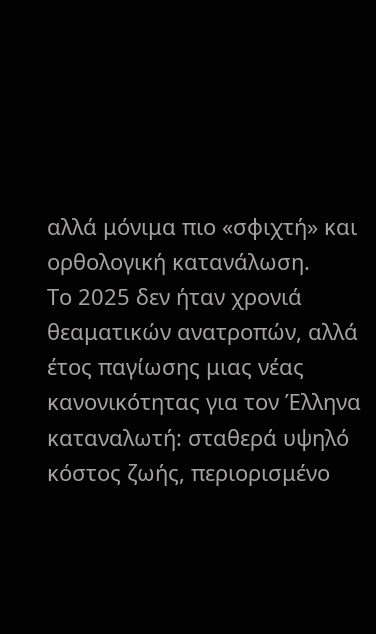αλλά μόνιμα πιο «σφιχτή» και ορθολογική κατανάλωση.
Το 2025 δεν ήταν χρονιά θεαματικών ανατροπών, αλλά έτος παγίωσης μιας νέας κανονικότητας για τον Έλληνα καταναλωτή: σταθερά υψηλό κόστος ζωής, περιορισμένο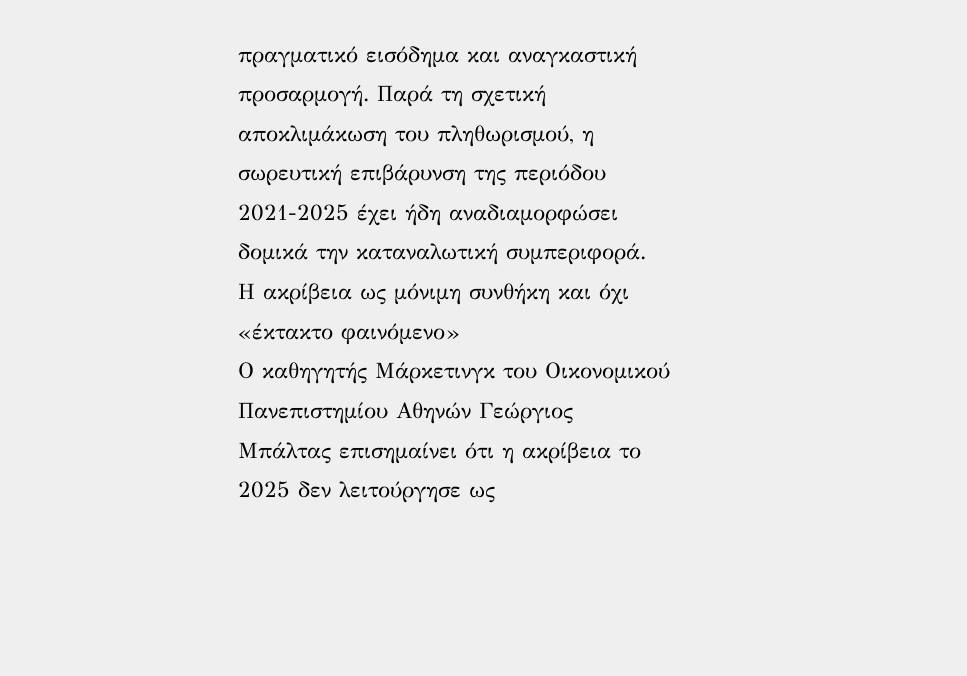πραγματικό εισόδημα και αναγκαστική προσαρμογή. Παρά τη σχετική αποκλιμάκωση του πληθωρισμού, η σωρευτική επιβάρυνση της περιόδου 2021-2025 έχει ήδη αναδιαμορφώσει δομικά την καταναλωτική συμπεριφορά.
Η ακρίβεια ως μόνιμη συνθήκη και όχι «έκτακτο φαινόμενο»
Ο καθηγητής Μάρκετινγκ του Οικονομικού Πανεπιστημίου Αθηνών Γεώργιος Μπάλτας επισημαίνει ότι η ακρίβεια το 2025 δεν λειτούργησε ως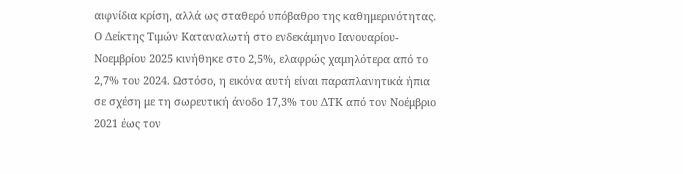αιφνίδια κρίση, αλλά ως σταθερό υπόβαθρο της καθημερινότητας. Ο Δείκτης Τιμών Καταναλωτή στο ενδεκάμηνο Ιανουαρίου-Νοεμβρίου 2025 κινήθηκε στο 2,5%, ελαφρώς χαμηλότερα από το 2,7% του 2024. Ωστόσο, η εικόνα αυτή είναι παραπλανητικά ήπια σε σχέση με τη σωρευτική άνοδο 17,3% του ΔΤΚ από τον Νοέμβριο 2021 έως τον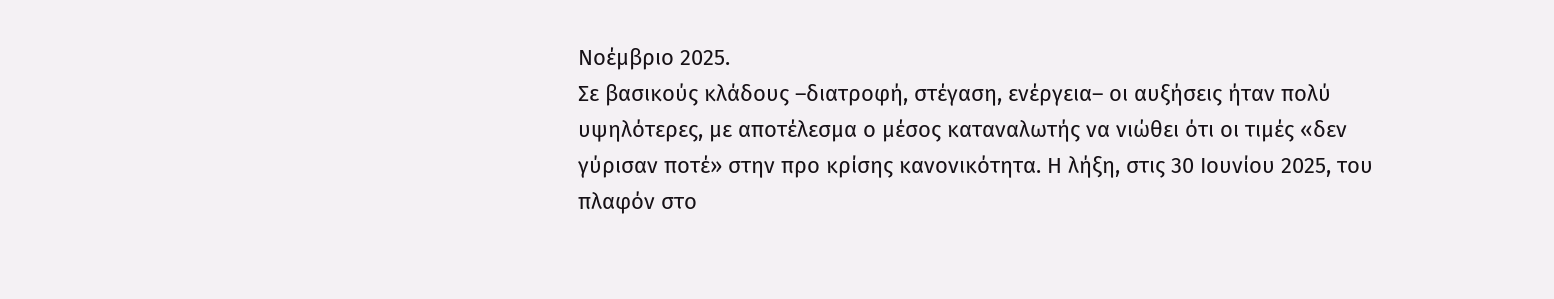Νοέμβριο 2025.
Σε βασικούς κλάδους –διατροφή, στέγαση, ενέργεια– οι αυξήσεις ήταν πολύ υψηλότερες, με αποτέλεσμα ο μέσος καταναλωτής να νιώθει ότι οι τιμές «δεν γύρισαν ποτέ» στην προ κρίσης κανονικότητα. Η λήξη, στις 30 Ιουνίου 2025, του πλαφόν στο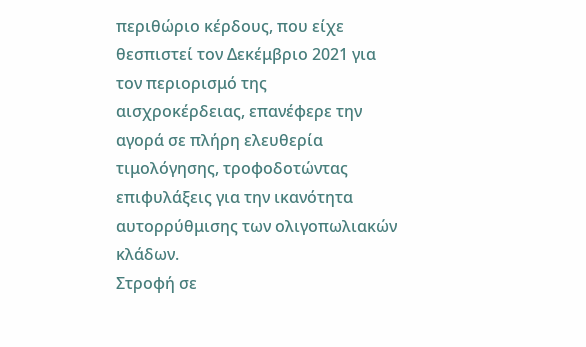περιθώριο κέρδους, που είχε θεσπιστεί τον Δεκέμβριο 2021 για τον περιορισμό της αισχροκέρδειας, επανέφερε την αγορά σε πλήρη ελευθερία τιμολόγησης, τροφοδοτώντας επιφυλάξεις για την ικανότητα αυτορρύθμισης των ολιγοπωλιακών κλάδων.
Στροφή σε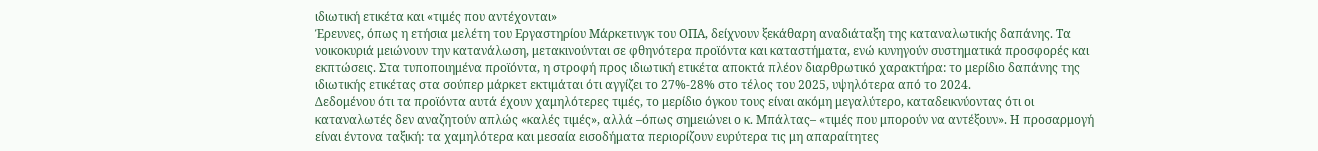ιδιωτική ετικέτα και «τιμές που αντέχονται»
Έρευνες, όπως η ετήσια μελέτη του Εργαστηρίου Μάρκετινγκ του ΟΠΑ, δείχνουν ξεκάθαρη αναδιάταξη της καταναλωτικής δαπάνης. Τα νοικοκυριά μειώνουν την κατανάλωση, μετακινούνται σε φθηνότερα προϊόντα και καταστήματα, ενώ κυνηγούν συστηματικά προσφορές και εκπτώσεις. Στα τυποποιημένα προϊόντα, η στροφή προς ιδιωτική ετικέτα αποκτά πλέον διαρθρωτικό χαρακτήρα: το μερίδιο δαπάνης της ιδιωτικής ετικέτας στα σούπερ μάρκετ εκτιμάται ότι αγγίζει το 27%-28% στο τέλος του 2025, υψηλότερα από το 2024.
Δεδομένου ότι τα προϊόντα αυτά έχουν χαμηλότερες τιμές, το μερίδιο όγκου τους είναι ακόμη μεγαλύτερο, καταδεικνύοντας ότι οι καταναλωτές δεν αναζητούν απλώς «καλές τιμές», αλλά –όπως σημειώνει ο κ. Μπάλτας– «τιμές που μπορούν να αντέξουν». Η προσαρμογή είναι έντονα ταξική: τα χαμηλότερα και μεσαία εισοδήματα περιορίζουν ευρύτερα τις μη απαραίτητες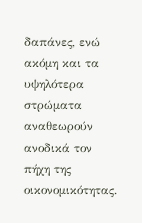δαπάνες, ενώ ακόμη και τα υψηλότερα στρώματα αναθεωρούν ανοδικά τον πήχη της οικονομικότητας.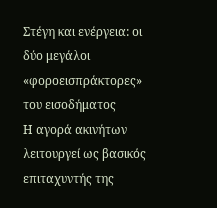Στέγη και ενέργεια: οι δύο μεγάλοι «φοροεισπράκτορες» του εισοδήματος
Η αγορά ακινήτων λειτουργεί ως βασικός επιταχυντής της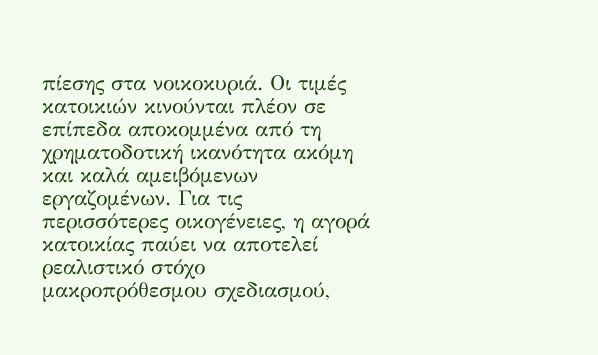πίεσης στα νοικοκυριά. Οι τιμές κατοικιών κινούνται πλέον σε επίπεδα αποκομμένα από τη χρηματοδοτική ικανότητα ακόμη και καλά αμειβόμενων εργαζομένων. Για τις περισσότερες οικογένειες, η αγορά κατοικίας παύει να αποτελεί ρεαλιστικό στόχο μακροπρόθεσμου σχεδιασμού,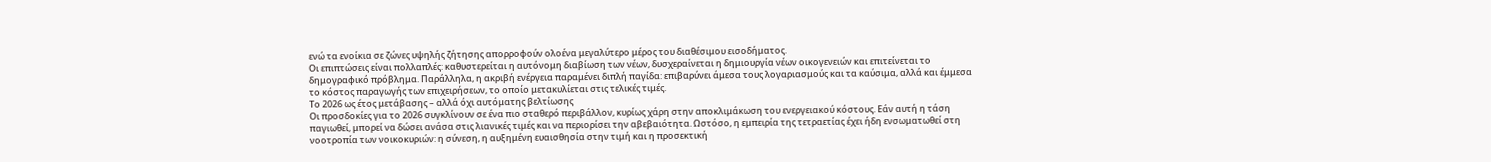ενώ τα ενοίκια σε ζώνες υψηλής ζήτησης απορροφούν ολοένα μεγαλύτερο μέρος του διαθέσιμου εισοδήματος.
Οι επιπτώσεις είναι πολλαπλές: καθυστερείται η αυτόνομη διαβίωση των νέων, δυσχεραίνεται η δημιουργία νέων οικογενειών και επιτείνεται το δημογραφικό πρόβλημα. Παράλληλα, η ακριβή ενέργεια παραμένει διπλή παγίδα: επιβαρύνει άμεσα τους λογαριασμούς και τα καύσιμα, αλλά και έμμεσα το κόστος παραγωγής των επιχειρήσεων, το οποίο μετακυλίεται στις τελικές τιμές.
Το 2026 ως έτος μετάβασης – αλλά όχι αυτόματης βελτίωσης
Οι προσδοκίες για το 2026 συγκλίνουν σε ένα πιο σταθερό περιβάλλον, κυρίως χάρη στην αποκλιμάκωση του ενεργειακού κόστους. Εάν αυτή η τάση παγιωθεί, μπορεί να δώσει ανάσα στις λιανικές τιμές και να περιορίσει την αβεβαιότητα. Ωστόσο, η εμπειρία της τετραετίας έχει ήδη ενσωματωθεί στη νοοτροπία των νοικοκυριών: η σύνεση, η αυξημένη ευαισθησία στην τιμή και η προσεκτική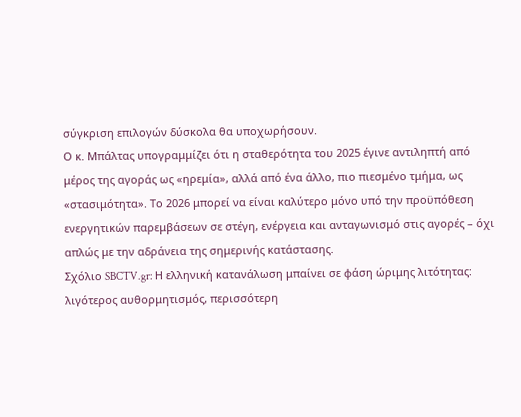σύγκριση επιλογών δύσκολα θα υποχωρήσουν.
Ο κ. Μπάλτας υπογραμμίζει ότι η σταθερότητα του 2025 έγινε αντιληπτή από μέρος της αγοράς ως «ηρεμία», αλλά από ένα άλλο, πιο πιεσμένο τμήμα, ως «στασιμότητα». Το 2026 μπορεί να είναι καλύτερο μόνο υπό την προϋπόθεση ενεργητικών παρεμβάσεων σε στέγη, ενέργεια και ανταγωνισμό στις αγορές – όχι απλώς με την αδράνεια της σημερινής κατάστασης.
Σχόλιο SBCTV.gr: Η ελληνική κατανάλωση μπαίνει σε φάση ώριμης λιτότητας: λιγότερος αυθορμητισμός, περισσότερη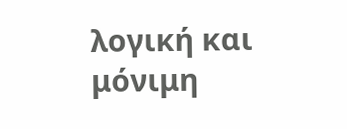λογική και μόνιμη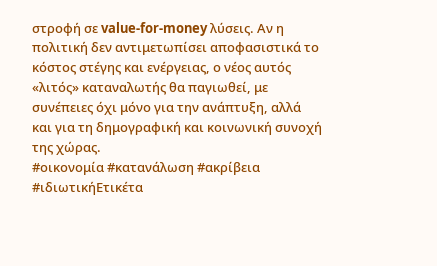στροφή σε value-for-money λύσεις. Αν η πολιτική δεν αντιμετωπίσει αποφασιστικά το κόστος στέγης και ενέργειας, ο νέος αυτός «λιτός» καταναλωτής θα παγιωθεί, με συνέπειες όχι μόνο για την ανάπτυξη, αλλά και για τη δημογραφική και κοινωνική συνοχή της χώρας.
#οικονομία #κατανάλωση #ακρίβεια #ιδιωτικήΕτικέτα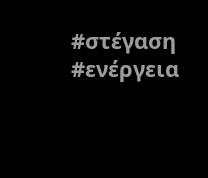#στέγαση #ενέργεια